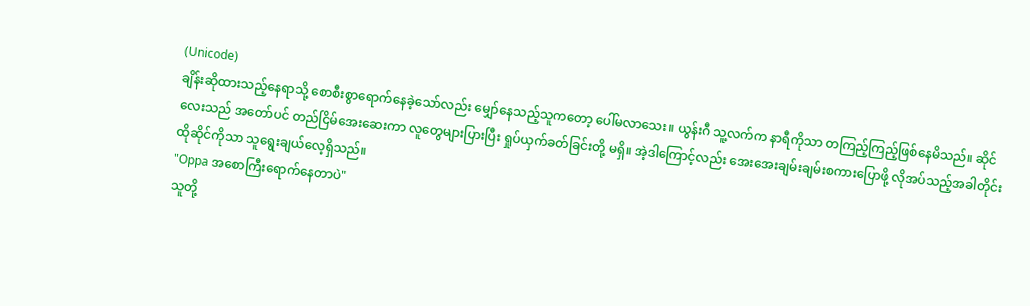(Unicode)
ချိန်းဆိုထားသည့်နေရာသို့ စောစီးစွာရောက်နေခဲ့သော်လည်း မျှော်နေသည့်သူကတော့ ပေါ်မလာသေး။ ယွန်းဂီ သူ့လက်က နာရီကိုသာ တကြည့်ကြည့်ဖြစ်နေမိသည်။ ဆိုင်လေးသည် အတော်ပင် တည်ငြိမ်အေးဆေးကာ လူတွေများပြားပြီး ရှုပ်ယှက်ခတ်ခြင်းတို့ မရှိ။ အဲ့ဒါကြောင့်လည်း အေးအေးချမ်းချမ်းစကားပြောဖို့ လိုအပ်သည့်အခါတိုင်း ထိုဆိုင်ကိုသာ သူရွေးချယ်လေ့ရှိသည်။
"Oppa အစောကြီးရောက်နေတာပဲ"
သူတို့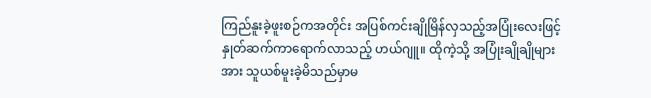ကြည်နူးခဲ့ဖူးစဉ်ကအတိုင်း အပြစ်ကင်းချိုမြိန်လှသည့်အပြုံးလေးဖြင့် နှုတ်ဆက်ကာရောက်လာသည့် ဟယ်ဂျူ။ ထိုကဲ့သို့ အပြုံးချိုချိုများအား သူယစ်မူးခဲ့မိသည်မှာမ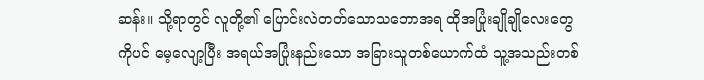ဆန်း။ သို့ရာတွင် လူတို့၏ ပြောင်းလဲတတ်သောသဘောအရ ထိုအပြုံးချိုချိုလေးတွေကိုပင် မေ့လျော့ပြီး အရယ်အပြုံးနည်းသော အခြားသူတစ်ယောက်ထံ သူ့အသည်းတစ်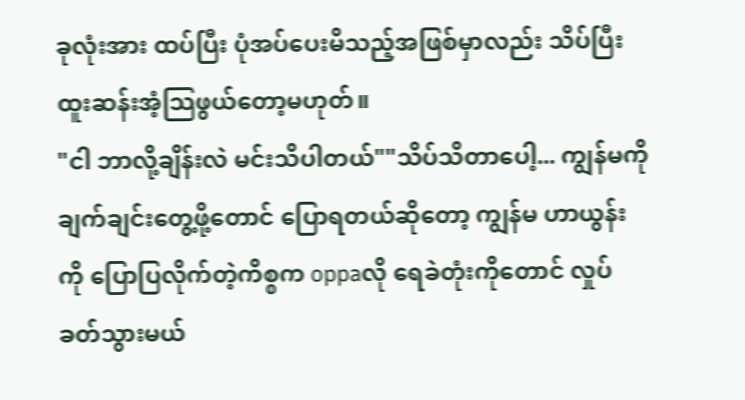ခုလုံးအား ထပ်ပြီး ပုံအပ်ပေးမိသည့်အဖြစ်မှာလည်း သိပ်ပြီးထူးဆန်းအံ့သြဖွယ်တော့မဟုတ်။
"ငါ ဘာလို့ချိန်းလဲ မင်းသိပါတယ်""သိပ်သိတာပေါ့... ကျွန်မကို ချက်ချင်းတွေ့ဖို့တောင် ပြောရတယ်ဆိုတော့ ကျွန်မ ဟာယွန်းကို ပြောပြလိုက်တဲ့ကိစ္စက oppaလို ရေခဲတုံးကိုတောင် လှုပ်ခတ်သွားမယ်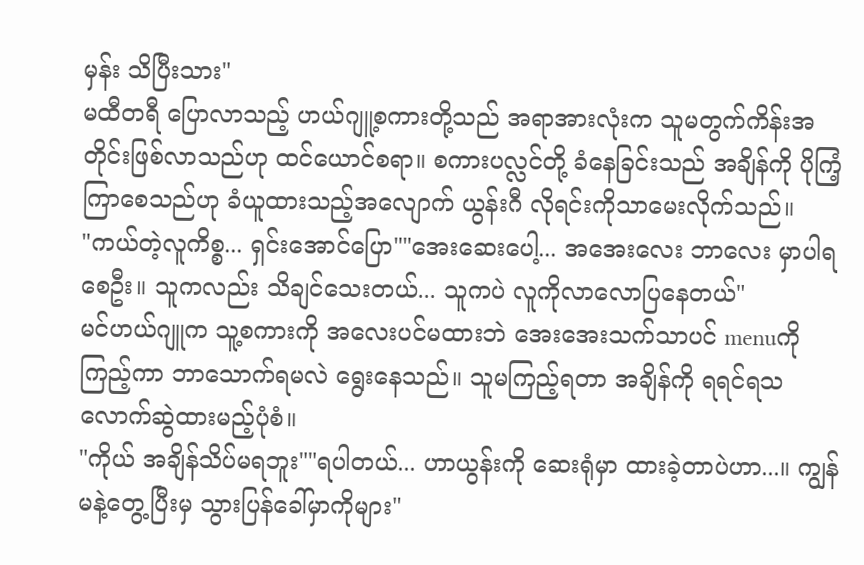မှန်း သိပြီးသား"
မထီတရီ ပြောလာသည့် ဟယ်ဂျူ့စကားတို့သည် အရာအားလုံးက သူမတွက်ကိန်းအတိုင်းဖြစ်လာသည်ဟု ထင်ယောင်စရာ။ စကားပလ္လင်တို့ ခံနေခြင်းသည် အချိန်ကို ပိုကြံ့ကြာစေသည်ဟု ခံယူထားသည့်အလျောက် ယွန်းဂီ လိုရင်းကိုသာမေးလိုက်သည်။
"ကယ်တဲ့လူကိစ္စ... ရှင်းအောင်ပြော""အေးဆေးပေါ့... အအေးလေး ဘာလေး မှာပါရစေဦး။ သူကလည်း သိချင်သေးတယ်... သူကပဲ လူကိုလာလောပြနေတယ်"
မင်ဟယ်ဂျူက သူ့စကားကို အလေးပင်မထားဘဲ အေးအေးသက်သာပင် menuကို ကြည့်ကာ ဘာသောက်ရမလဲ ရွေးနေသည်။ သူမကြည့်ရတာ အချိန်ကို ရရင်ရသလောက်ဆွဲထားမည့်ပုံစံ။
"ကိုယ် အချိန်သိပ်မရဘူး""ရပါတယ်... ဟာယွန်းကို ဆေးရုံမှာ ထားခဲ့တာပဲဟာ...။ ကျွန်မနဲ့တွေ့ပြီးမှ သွားပြန်ခေါ်မှာကိုများ"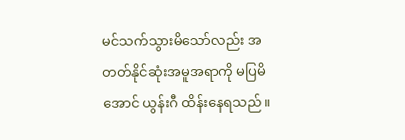မင်သက်သွားမိသော်လည်း အတတ်နိုင်ဆုံးအမူအရာကို မပြမိအောင် ယွန်းဂီ ထိန်းနေရသည်။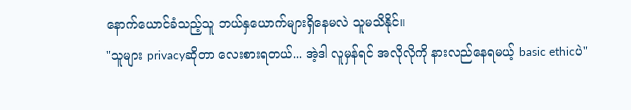နောက်ယောင်ခံသည့်သူ ဘယ်နှယောက်များရှိနေမလဲ သူမသိနိုင်။
"သူများ privacyဆိုတာ လေးစားရတယ်... အဲ့ဒါ လူမှန်ရင် အလိုလိုကို နားလည်နေရမယ့် basic ethicပဲ"